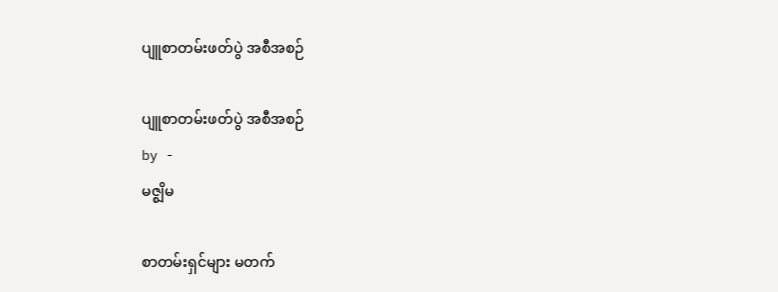ပျူစာတမ်းဖတ်ပွဲ အစီအစဉ်

ပျူစာတမ်းဖတ်ပွဲ အစီအစဉ်
by -
မဇ္စျိမ

စာတမ်းရှင်များ မတက်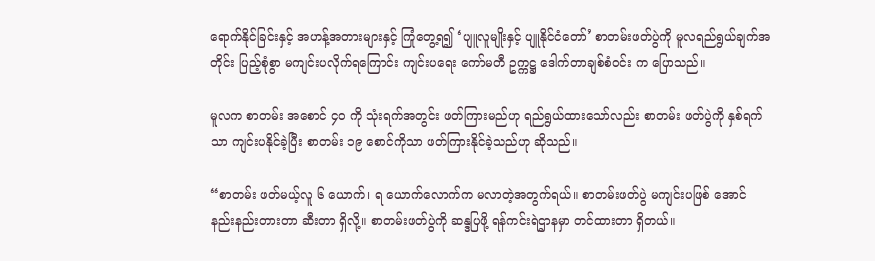ရောက်နိုင်ခြင်းနှင့် အဟန့်အတားများနှင့် ကြုံတွေ့ရ၍ ‘ပျူလူမျိုးနှင့် ပျူနိုင်ငံတော်’ စာတမ်းဖတ်ပွဲကို မူလရည်ရွယ်ချက်အတိုင်း ပြည့်စုံစွာ မကျင်းပလိုက်ရကြောင်း ကျင်းပရေး ကော်မတီ ဥက္ကဋ္ဌ ဒေါက်တာချစ်စံဝင်း က ပြောသည်။

မူလက စာတမ်း အစောင် ၄ဝ ကို သုံးရက်အတွင်း ဖတ်ကြားမည်ဟု ရည်ရွယ်ထားသော်လည်း စာတမ်း ဖတ်ပွဲကို နှစ်ရက်သာ ကျင်းပနိုင်ခဲ့ပြီး စာတမ်း ၁၉ စောင်ကိုသာ ဖတ်ကြားနိုင်ခဲ့သည်ဟု ဆိုသည်။

“စာတမ်း ဖတ်မယ့်လူ ၆ ယောက်၊ ရ ယောက်လောက်က မလာတဲ့အတွက်ရယ်။ စာတမ်းဖတ်ပွဲ မကျင်းပဖြစ် အောင် နည်းနည်းတားတာ ဆီးတာ ရှိလို့။ စာတမ်းဖတ်ပွဲကို ဆန္ဒပြဖို့ ရန်ကင်းရဲဌာနမှာ တင်ထားတာ ရှိတယ်။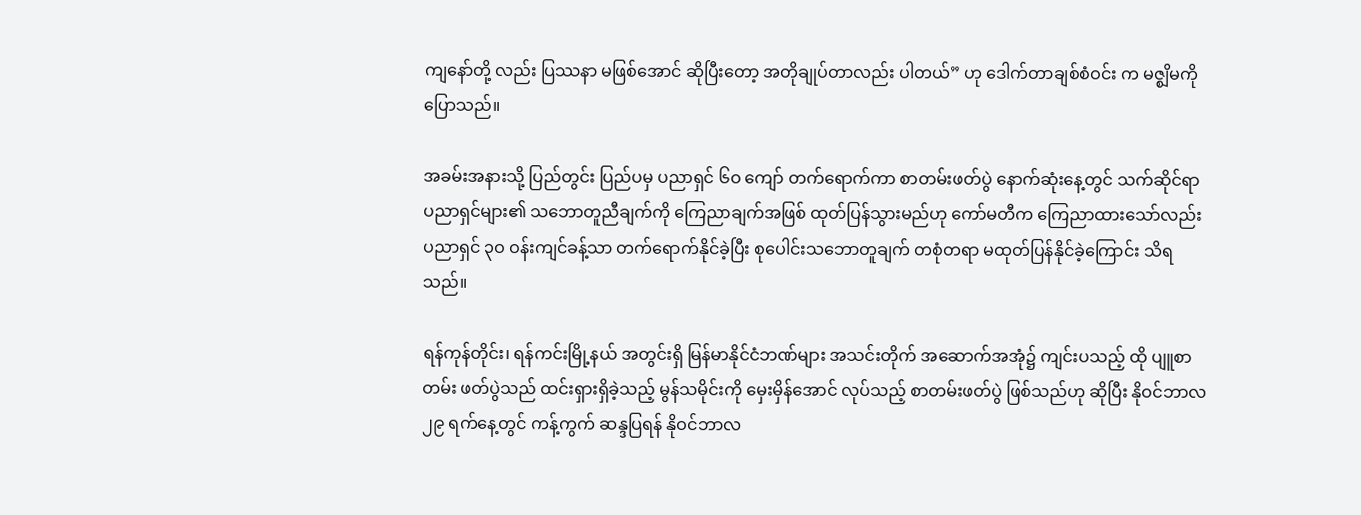ကျနော်တို့ လည်း ပြဿနာ မဖြစ်အောင် ဆိုပြီးတော့ အတိုချုပ်တာလည်း ပါတယ်” ဟု ဒေါက်တာချစ်စံဝင်း က မဇ္စျိမကို ပြောသည်။

အခမ်းအနားသို့ ပြည်တွင်း ပြည်ပမှ ပညာရှင် ၆ဝ ကျော် တက်ရောက်ကာ စာတမ်းဖတ်ပွဲ နောက်ဆုံးနေ့တွင် သက်ဆိုင်ရာ ပညာရှင်များ၏ သဘောတူညီချက်ကို ကြေညာချက်အဖြစ် ထုတ်ပြန်သွားမည်ဟု ကော်မတီက ကြေညာထားသော်လည်း ပညာရှင် ၃ဝ ဝန်းကျင်ခန့်သာ တက်ရောက်နိုင်ခဲ့ပြီး စုပေါင်းသဘောတူချက် တစုံတရာ မထုတ်ပြန်နိုင်ခဲ့ကြောင်း သိရသည်။

ရန်ကုန်တိုင်း၊ ရန်ကင်းမြို့နယ် အတွင်းရှိ မြန်မာနိုင်ငံဘဏ်များ အသင်းတိုက် အဆောက်အအုံ၌ ကျင်းပသည့် ထို ပျူစာတမ်း ဖတ်ပွဲသည် ထင်းရှားရှိခဲ့သည့် မွန်သမိုင်းကို မှေးမှိန်အောင် လုပ်သည့် စာတမ်းဖတ်ပွဲ ဖြစ်သည်ဟု ဆိုပြီး နိုဝင်ဘာလ ၂၉ ရက်နေ့တွင် ကန့်ကွက် ဆန္ဒပြရန် နိုဝင်ဘာလ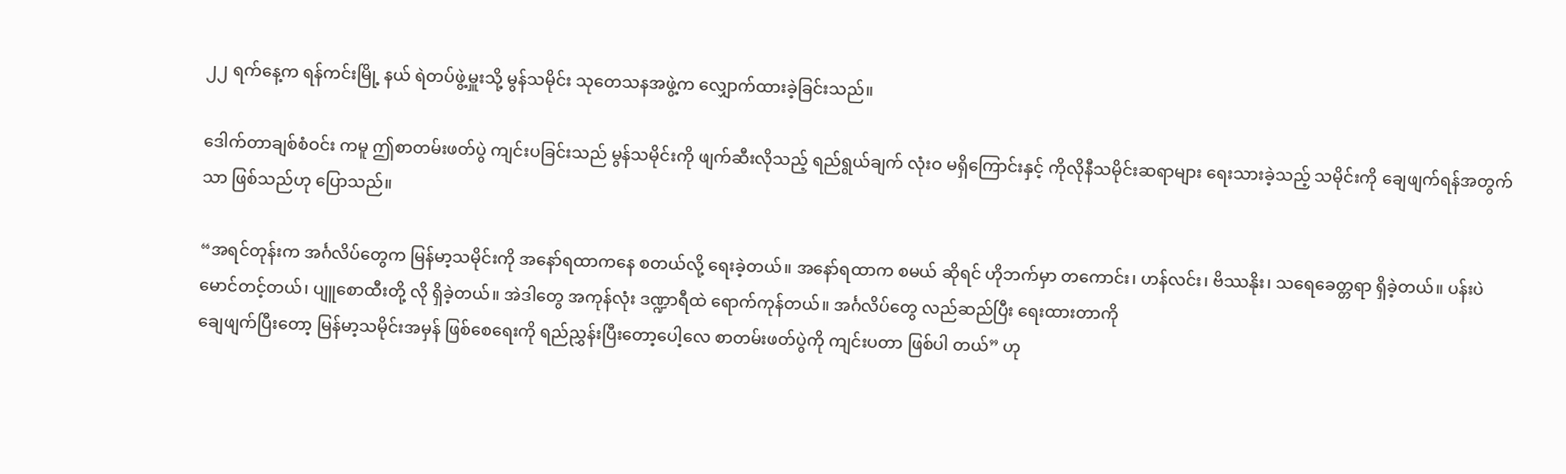၂၂ ရက်နေ့က ရန်ကင်းမြို့ နယ် ရဲတပ်ဖွဲ့မှူးသို့ မွန်သမိုင်း သုတေသနအဖွဲ့က လျှောက်ထားခဲ့ခြင်းသည်။

ဒေါက်တာချစ်စံဝင်း ကမူ ဤစာတမ်းဖတ်ပွဲ ကျင်းပခြင်းသည် မွန်သမိုင်းကို ဖျက်ဆီးလိုသည့် ရည်ရွယ်ချက် လုံးဝ မရှိကြောင်းနှင့် ကိုလိုနီသမိုင်းဆရာများ ရေးသားခဲ့သည့် သမိုင်းကို ချေဖျက်ရန်အတွက်သာ ဖြစ်သည်ဟု ပြောသည်။

“အရင်တုန်းက အင်္ဂလိပ်တွေက မြန်မာ့သမိုင်းကို အနော်ရထာကနေ စတယ်လို့ ရေးခဲ့တယ်။ အနော်ရထာက စမယ် ဆိုရင် ဟိုဘက်မှာ တကောင်း၊ ဟန်လင်း၊ ဗိဿနိုး၊ သရေခေတ္တရာ ရှိခဲ့တယ်။ ပန်းပဲ မောင်တင့်တယ်၊ ပျူစောထီးတို့ လို ရှိခဲ့တယ်။ အဲဒါတွေ အကုန်လုံး ဒဏ္ဍာရီထဲ ရောက်ကုန်တယ်။ အင်္ဂလိပ်တွေ လည်ဆည်ပြီး ရေးထားတာကို
ချေဖျက်ပြီးတော့ မြန်မာ့သမိုင်းအမှန် ဖြစ်စေရေးကို ရည်ညွှန်းပြီးတော့ပေါ့လေ စာတမ်းဖတ်ပွဲကို ကျင်းပတာ ဖြစ်ပါ တယ်” ဟု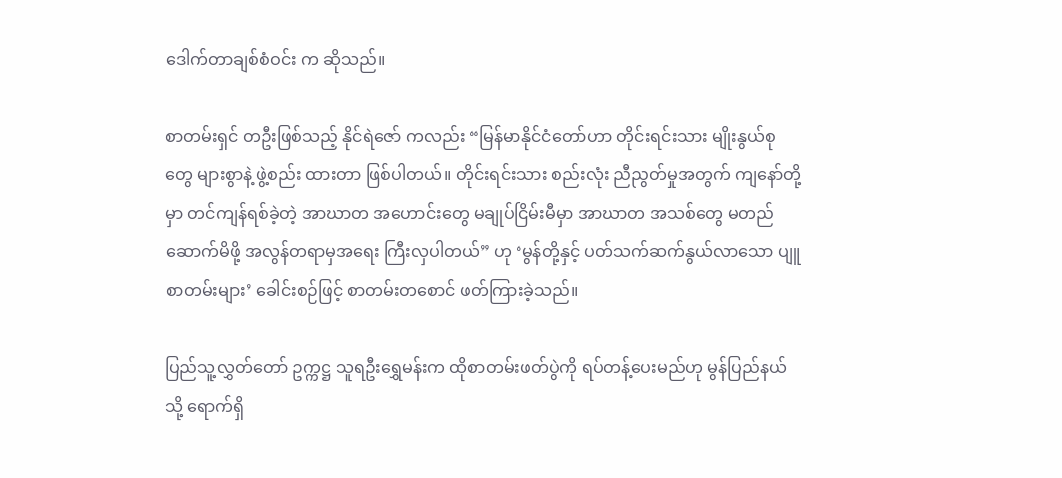ဒေါက်တာချစ်စံဝင်း က ဆိုသည်။

စာတမ်းရှင် တဦးဖြစ်သည့် နိုင်ရဲဇော် ကလည်း “မြန်မာနိုင်ငံတော်ဟာ တိုင်းရင်းသား မျိုးနွယ်စုတွေ များစွာနဲ့ ဖွဲ့စည်း ထားတာ ဖြစ်ပါတယ်။ တိုင်းရင်းသား စည်းလုံး ညီညွတ်မှုအတွက် ကျနော်တို့မှာ တင်ကျန်ရစ်ခဲ့တဲ့ အာဃာတ အဟောင်းတွေ မချုပ်ငြိမ်းမီမှာ အာဃာတ အသစ်တွေ မတည်ဆောက်မိဖို့ အလွန်တရာမှအရေး ကြီးလှပါတယ်” ဟု ‘မွန်တို့နှင့် ပတ်သက်ဆက်နွယ်လာသော ပျူစာတမ်းများ’ ခေါင်းစဉ်ဖြင့် စာတမ်းတစောင် ဖတ်ကြားခဲ့သည်။

ပြည်သူ့လွှတ်တော် ဥက္ကဋ္ဌ သူရဦးရွှေမန်းက ထိုစာတမ်းဖတ်ပွဲကို ရပ်တန့်ပေးမည်ဟု မွန်ပြည်နယ်သို့ ရောက်ရှိ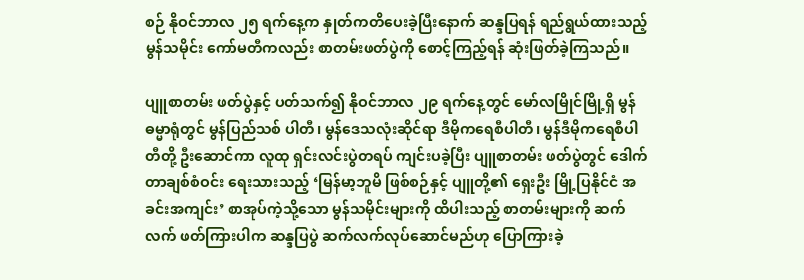စဉ် နိုဝင်ဘာလ ၂၅ ရက်နေ့က နှုတ်ကတိပေးခဲ့ပြီးနောက် ဆန္ဒပြရန် ရည်ရွယ်ထားသည့် မွန်သမိုင်း ကော်မတီကလည်း စာတမ်းဖတ်ပွဲကို စောင့်ကြည့်ရန် ဆုံးဖြတ်ခဲ့ကြသည်။

ပျူစာတမ်း ဖတ်ပွဲနှင့် ပတ်သက်၍ နိုဝင်ဘာလ ၂၉ ရက်နေ့တွင် မော်လမြိုင်မြို့ရှိ မွန်ဓမ္မာရုံတွင် မွန်ပြည်သစ် ပါတီ၊ မွန်ဒေသလုံးဆိုင်ရာ ဒီမိုကရေစီပါတီ၊ မွန်ဒီမိုကရေစီပါတီတို့ ဦးဆောင်ကာ လူထု ရှင်းလင်းပွဲတရပ် ကျင်းပခဲ့ပြီး ပျူစာတမ်း ဖတ်ပွဲတွင် ဒေါက်တာချစ်စံဝင်း ရေးသားသည့် ‘မြန်မာ့ဘူမိ ဖြစ်စဉ်နှင့် ပျူတို့၏ ရှေးဦး မြို့ပြနိုင်ငံ အခင်းအကျင်း’ စာအုပ်ကဲ့သို့သော မွန်သမိုင်းများကို ထိပါးသည့် စာတမ်းများကို ဆက်လက် ဖတ်ကြားပါက ဆန္ဒပြပွဲ ဆက်လက်လုပ်ဆောင်မည်ဟု ပြောကြားခဲ့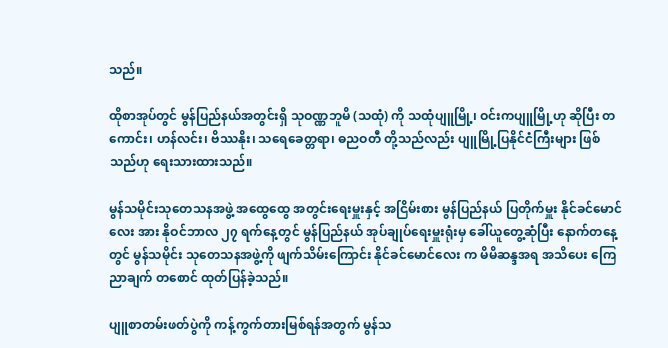သည်။

ထိုစာအုပ်တွင် မွန်ပြည်နယ်အတွင်းရှိ သုဝဏ္ဏဘူမိ (သထုံ) ကို သထုံပျူမြို့၊ ဝင်းကပျူမြို့ဟု ဆိုပြီး တကောင်း၊ ဟန်လင်း၊ ဗိဿနိုး၊ သရေခေတ္တရာ၊ ဓညဝတီ တို့သည်လည်း ပျူမြို့ပြနိုင်ငံကြီးများ ဖြစ်သည်ဟု ရေးသားထားသည်။

မွန်သမိုင်းသုတေသနအဖွဲ့ အထွေထွေ အတွင်းရေးမှူးနှင့် အငြိမ်းစား မွန်ပြည်နယ် ပြတိုက်မှူး နိုင်ခင်မောင်လေး အား နိုဝင်ဘာလ ၂၇ ရက်နေ့တွင် မွန်ပြည်နယ် အုပ်ချုပ်ရေးမှူးရုံးမှ ခေါ်ယူတွေ့ဆုံပြီး နောက်တနေ့တွင် မွန်သမိုင်း သုတေသနအဖွဲ့ကို ဖျက်သိမ်းကြောင်း နိုင်ခင်မောင်လေး က မိမိဆန္ဒအရ အသိပေး ကြေညာချက် တစောင် ထုတ်ပြန်ခဲ့သည်။

ပျူစာတမ်းဖတ်ပွဲကို ကန့်ကွက်တားမြစ်ရန်အတွက် မွန်သ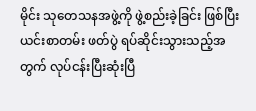မိုင်း သုတေသနအဖွဲ့ကို ဖွဲ့စည်းခဲ့ခြင်း ဖြစ်ပြီး ယင်းစာတမ်း ဖတ်ပွဲ ရပ်ဆိုင်းသွားသည့်အတွက် လုပ်ငန်းပြီးဆုံးပြီ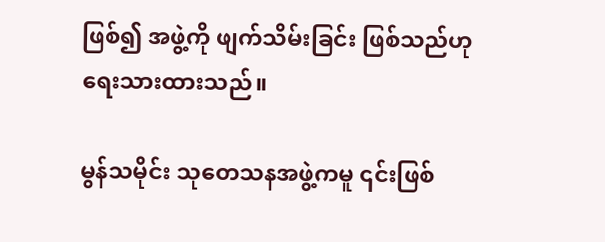ဖြစ်၍ အဖွဲ့ကို ဖျက်သိမ်းခြင်း ဖြစ်သည်ဟု ရေးသားထားသည်။

မွန်သမိုင်း သုတေသနအဖွဲ့ကမူ ၎င်းဖြစ်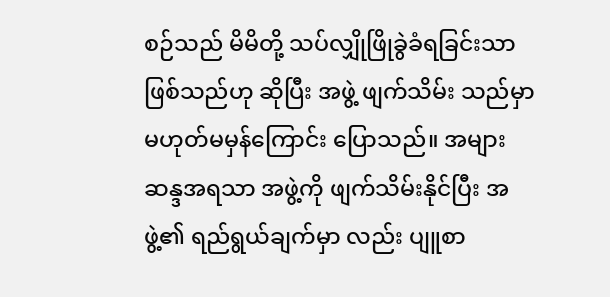စဉ်သည် မိမိတို့ သပ်လျှိုဖြိုခွဲခံရခြင်းသာ ဖြစ်သည်ဟု ဆိုပြီး အဖွဲ့ ဖျက်သိမ်း သည်မှာ မဟုတ်မမှန်ကြောင်း ပြောသည်။ အများ ဆန္ဒအရသာ အဖွဲ့ကို ဖျက်သိမ်းနိုင်ပြီး အဖွဲ့၏ ရည်ရွယ်ချက်မှာ လည်း ပျူစာ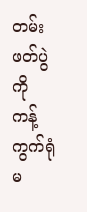တမ်း ဖတ်ပွဲကို ကန့်ကွက်ရုံ မ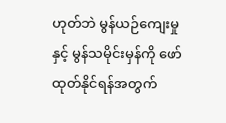ဟုတ်ဘဲ မွန်ယဉ်ကျေးမှုနှင့် မွန်သမိုင်းမှန်ကို ဖော်ထုတ်နိုင်ရန်အတွက်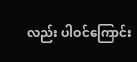လည်း ပါဝင်ကြောင်း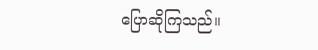ပြောဆိုကြသည်။